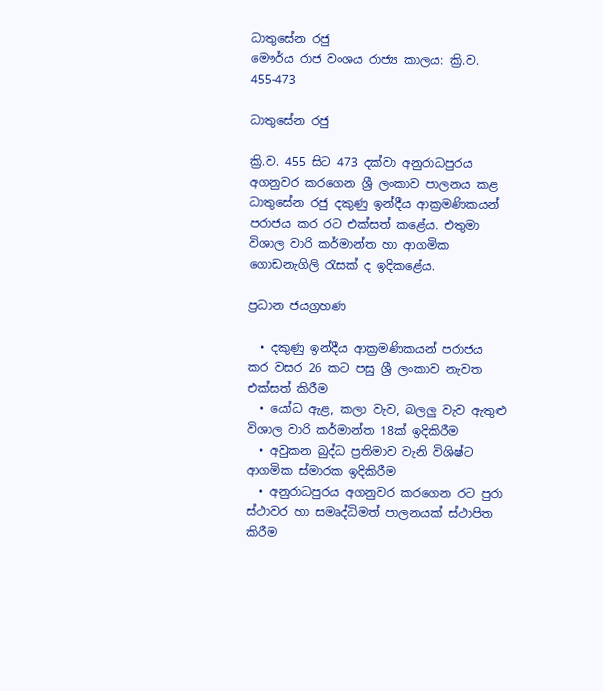ධාතුසේන රජු
මෞර්ය රාජ වංශය රාජ්‍ය කාලය: ක්‍රි.ව. 455-473

ධාතුසේන රජු

ක්‍රි.ව. 455 සිට 473 දක්වා අනුරාධපුරය අගනුවර කරගෙන ශ්‍රී ලංකාව පාලනය කළ ධාතුසේන රජු දකුණු ඉන්දීය ආක්‍රමණිකයන් පරාජය කර රට එක්සත් කළේය. එතුමා විශාල වාරි කර්මාන්ත හා ආගමික ගොඩනැගිලි රැසක් ද ඉදිකළේය.

ප්‍රධාන ජයග්‍රහණ

  • දකුණු ඉන්දීය ආක්‍රමණිකයන් පරාජය කර වසර 26 කට පසු ශ්‍රී ලංකාව නැවත එක්සත් කිරීම
  • යෝධ ඇළ, කලා වැව, බලලු වැව ඇතුළු විශාල වාරි කර්මාන්ත 18ක් ඉදිකිරීම
  • අවුකන බුද්ධ ප්‍රතිමාව වැනි විශිෂ්ට ආගමික ස්මාරක ඉදිකිරීම
  • අනුරාධපුරය අගනුවර කරගෙන රට පුරා ස්ථාවර හා සමෘද්ධිමත් පාලනයක් ස්ථාපිත කිරීම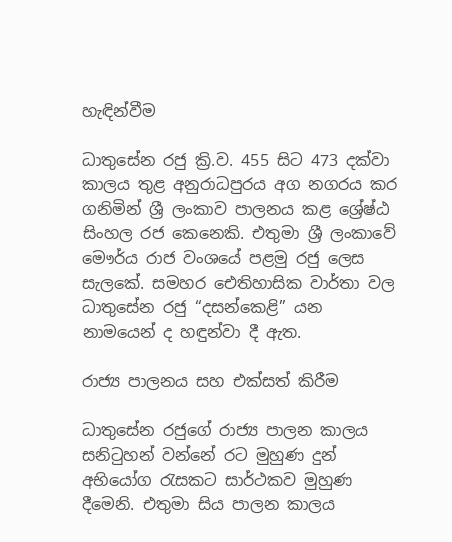හැඳින්වීම

ධාතුසේන රජු ක්‍රි.ව. 455 සිට 473 දක්වා කාලය තුළ අනුරාධපුරය අග නගරය කර ගනිමින් ශ්‍රී ලංකාව පාලනය කළ ශ්‍රේෂ්ඨ සිංහල රජ කෙනෙකි. එතුමා ශ්‍රී ලංකාවේ මෞර්ය රාජ වංශයේ පළමු රජු ලෙස සැලකේ. සමහර ඓතිහාසික වාර්තා වල ධාතුසේන රජු “දසන්කෙළි” යන නාමයෙන් ද හඳුන්වා දී ඇත.

රාජ්‍ය පාලනය සහ එක්සත් කිරීම

ධාතුසේන රජුගේ රාජ්‍ය පාලන කාලය සනිටුහන් වන්නේ රට මුහුණ දුන් අභියෝග රැසකට සාර්ථකව මුහුණ දීමෙනි. එතුමා සිය පාලන කාලය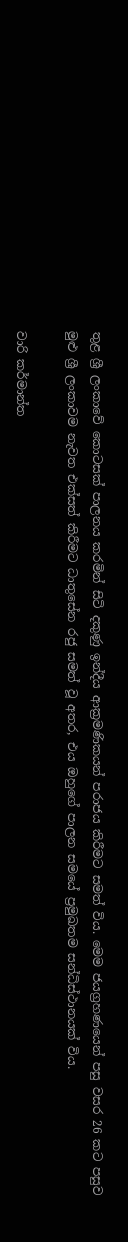තුළ ශ්‍රී ලංකාවේ කොටසක් පාලනය කරමින් සිටි දකුණු ඉන්දීය ආක්‍රමණිකයන් පරාජය කිරීමට සමත් විය. මෙම ජයග්‍රහණයෙන් පසු වසර 26 කට පසුව මුළු ශ්‍රී ලංකාවම නැවත එක්සත් කිරීමට ධාතුසේන රජු සමත් වූ අතර, එය ඔහුගේ පාලන සමයේ ප්‍රමුඛතම සන්ධිස්ථානයක් විය.

වාරි කර්මාන්ත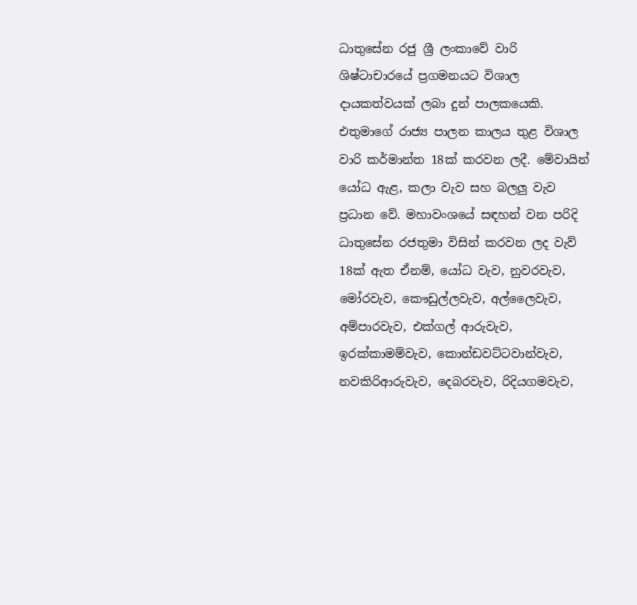ධාතුසේන රජු ශ්‍රී ලංකාවේ වාරි ශිෂ්ටාචාරයේ ප්‍රගමනයට විශාල දායකත්වයක් ලබා දුන් පාලකයෙකි. එතුමාගේ රාජ්‍ය පාලන කාලය තුළ විශාල වාරි කර්මාන්ත 18ක් කරවන ලදී. මේවායින් යෝධ ඇළ, කලා වැව සහ බලලු වැව ප්‍රධාන වේ. මහාවංශයේ සඳහන් වන පරිදි ධාතුසේන රජතුමා විසින් කරවන ලද වැව් 18ක් ඇත ඒනම්, යෝධ වැව, නුවරවැව, මෝරවැව, කෞඩුල්ලවැව, අල්ලෛවැව, අම්පාරවැව, එක්ගල් ආරුවැව, ඉරක්කාමම්වැව, කොන්ඩවට්ටවාන්වැව, නවකිරිආරුවැව, දෙබරවැව, රිදියගමවැව,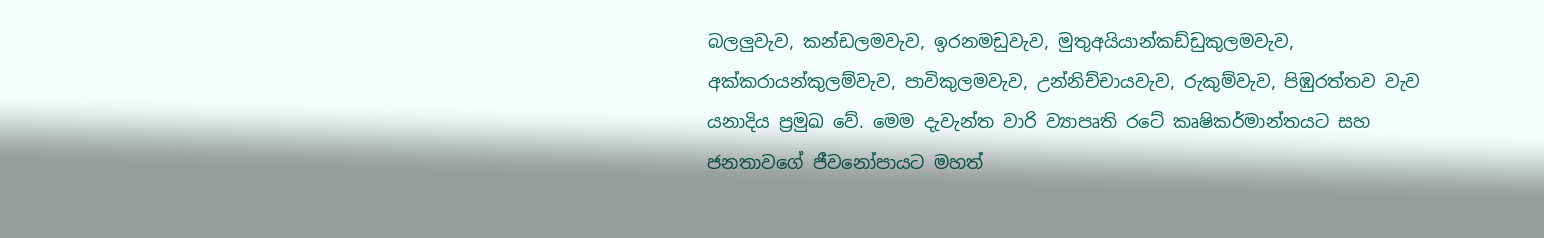බලලුවැව, කන්ඩලමවැව, ඉරනමඩුවැව, මුතුඅයියාන්කඩ්ඩුකුලමවැව, අක්කරායන්කුලම්වැව, පාවිකුලමවැව, උන්නිච්චායවැව, රුකුම්වැව, පිඹුරත්තව වැව යනාදිය ප්‍රමුඛ වේ. මෙම දැවැන්ත වාරි ව්‍යාපෘති රටේ කෘෂිකර්මාන්තයට සහ ජනතාවගේ ජීවනෝපායට මහත්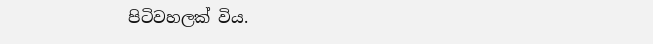පිටිවහලක් විය.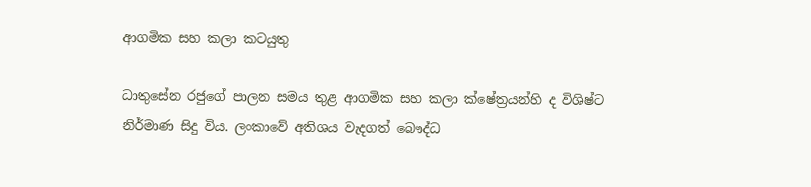ආගමික සහ කලා කටයුතු

ධාතුසේන රජුගේ පාලන සමය තුළ ආගමික සහ කලා ක්ෂේත්‍රයන්හි ද විශිෂ්ට නිර්මාණ සිදු විය. ලංකාවේ අතිශය වැදගත් බෞද්ධ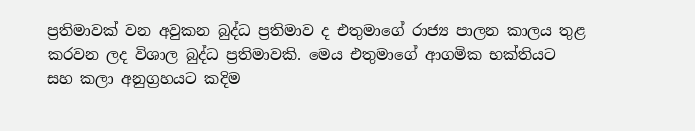ප්‍රතිමාවක් වන අවුකන බුද්ධ ප්‍රතිමාව ද එතුමාගේ රාජ්‍ය පාලන කාලය තුළ කරවන ලද විශාල බුද්ධ ප්‍රතිමාවකි. මෙය එතුමාගේ ආගමික භක්තියට සහ කලා අනුග්‍රහයට කදිම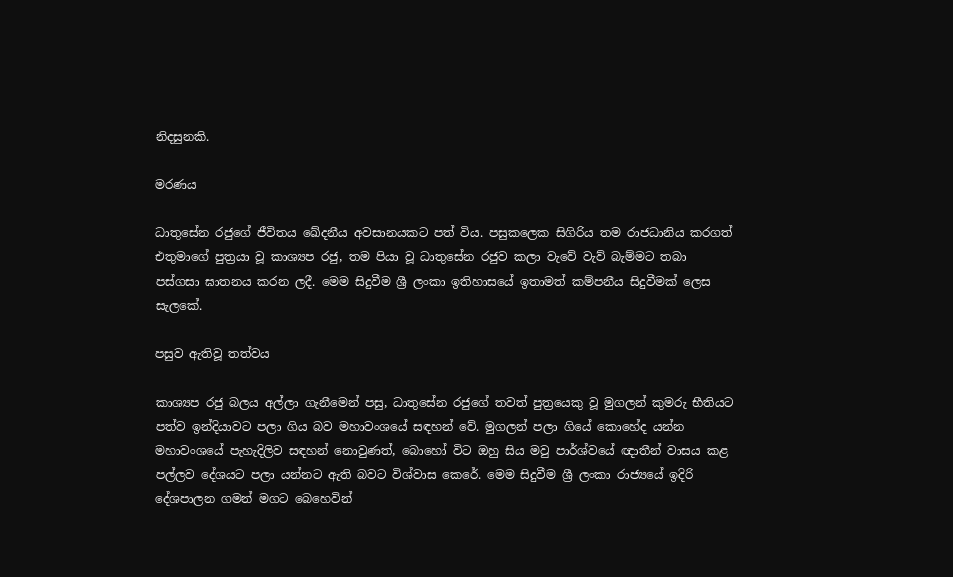නිදසුනකි.

මරණය

ධාතුසේන රජුගේ ජීවිතය ඛේදනීය අවසානයකට පත් විය. පසුකලෙක සිගිරිය තම රාජධානිය කරගත් එතුමාගේ පුත්‍රයා වූ කාශ්‍යප රජු, තම පියා වූ ධාතුසේන රජුව කලා වැවේ වැව් බැම්මට තබා පස්ගසා ඝාතනය කරන ලදී. මෙම සිදුවීම ශ්‍රී ලංකා ඉතිහාසයේ ඉතාමත් කම්පනීය සිදුවීමක් ලෙස සැලකේ.

පසුව ඇතිවූ තත්වය

කාශ්‍යප රජු බලය අල්ලා ගැනීමෙන් පසු, ධාතුසේන රජුගේ තවත් පුත්‍රයෙකු වූ මුගලන් කුමරු භීතියට පත්ව ඉන්දියාවට පලා ගිය බව මහාවංශයේ සඳහන් වේ. මුගලන් පලා ගියේ කොහේද යන්න මහාවංශයේ පැහැදිලිව සඳහන් නොවුණත්, බොහෝ විට ඔහු සිය මවු පාර්ශ්වයේ ඥාතීන් වාසය කළ පල්ලව දේශයට පලා යන්නට ඇති බවට විශ්වාස කෙරේ. මෙම සිදුවීම ශ්‍රී ලංකා රාජ්‍යයේ ඉදිරි දේශපාලන ගමන් මගට බෙහෙවින්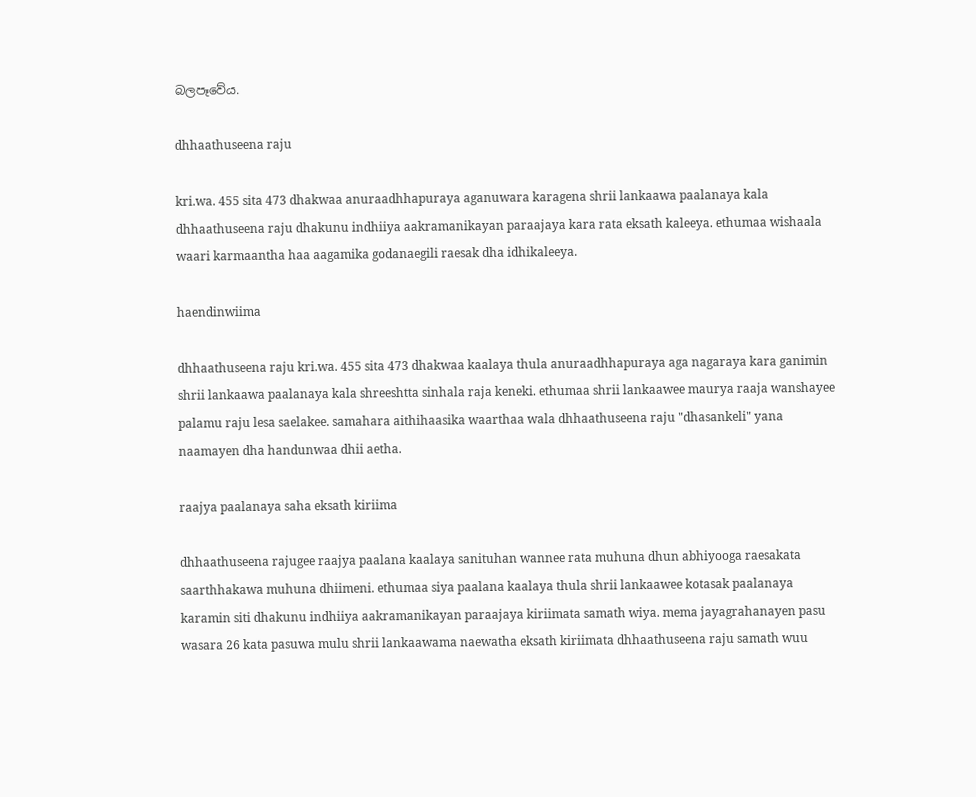බලපෑවේය.

dhhaathuseena raju

kri.wa. 455 sita 473 dhakwaa anuraadhhapuraya aganuwara karagena shrii lankaawa paalanaya kala dhhaathuseena raju dhakunu indhiiya aakramanikayan paraajaya kara rata eksath kaleeya. ethumaa wishaala waari karmaantha haa aagamika godanaegili raesak dha idhikaleeya.

haendinwiima

dhhaathuseena raju kri.wa. 455 sita 473 dhakwaa kaalaya thula anuraadhhapuraya aga nagaraya kara ganimin shrii lankaawa paalanaya kala shreeshtta sinhala raja keneki. ethumaa shrii lankaawee maurya raaja wanshayee palamu raju lesa saelakee. samahara aithihaasika waarthaa wala dhhaathuseena raju "dhasankeli" yana naamayen dha handunwaa dhii aetha.

raajya paalanaya saha eksath kiriima

dhhaathuseena rajugee raajya paalana kaalaya sanituhan wannee rata muhuna dhun abhiyooga raesakata saarthhakawa muhuna dhiimeni. ethumaa siya paalana kaalaya thula shrii lankaawee kotasak paalanaya karamin siti dhakunu indhiiya aakramanikayan paraajaya kiriimata samath wiya. mema jayagrahanayen pasu wasara 26 kata pasuwa mulu shrii lankaawama naewatha eksath kiriimata dhhaathuseena raju samath wuu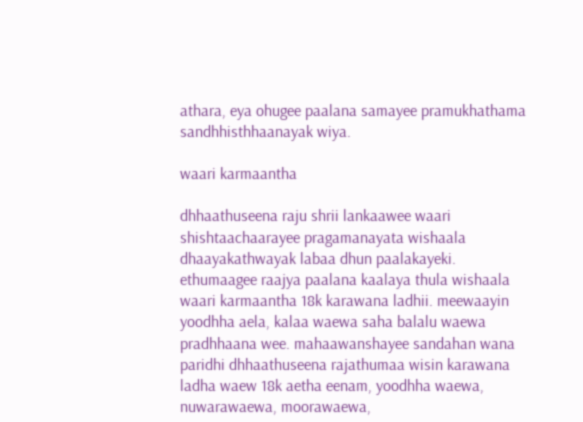athara, eya ohugee paalana samayee pramukhathama sandhhisthhaanayak wiya.

waari karmaantha

dhhaathuseena raju shrii lankaawee waari shishtaachaarayee pragamanayata wishaala dhaayakathwayak labaa dhun paalakayeki. ethumaagee raajya paalana kaalaya thula wishaala waari karmaantha 18k karawana ladhii. meewaayin yoodhha aela, kalaa waewa saha balalu waewa pradhhaana wee. mahaawanshayee sandahan wana paridhi dhhaathuseena rajathumaa wisin karawana ladha waew 18k aetha eenam, yoodhha waewa, nuwarawaewa, moorawaewa,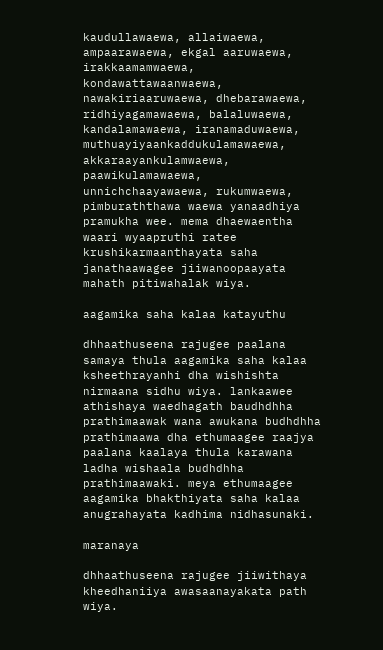kaudullawaewa, allaiwaewa, ampaarawaewa, ekgal aaruwaewa, irakkaamamwaewa, kondawattawaanwaewa, nawakiriaaruwaewa, dhebarawaewa, ridhiyagamawaewa, balaluwaewa, kandalamawaewa, iranamaduwaewa, muthuayiyaankaddukulamawaewa, akkaraayankulamwaewa, paawikulamawaewa, unnichchaayawaewa, rukumwaewa, pimburaththawa waewa yanaadhiya pramukha wee. mema dhaewaentha waari wyaapruthi ratee krushikarmaanthayata saha janathaawagee jiiwanoopaayata mahath pitiwahalak wiya.

aagamika saha kalaa katayuthu

dhhaathuseena rajugee paalana samaya thula aagamika saha kalaa ksheethrayanhi dha wishishta nirmaana sidhu wiya. lankaawee athishaya waedhagath baudhdhha prathimaawak wana awukana budhdhha prathimaawa dha ethumaagee raajya paalana kaalaya thula karawana ladha wishaala budhdhha prathimaawaki. meya ethumaagee aagamika bhakthiyata saha kalaa anugrahayata kadhima nidhasunaki.

maranaya

dhhaathuseena rajugee jiiwithaya kheedhaniiya awasaanayakata path wiya.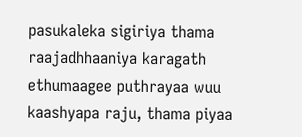pasukaleka sigiriya thama raajadhhaaniya karagath ethumaagee puthrayaa wuu kaashyapa raju, thama piyaa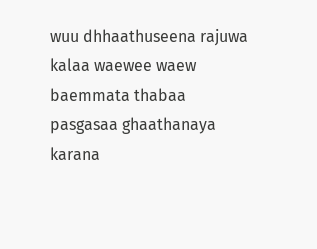wuu dhhaathuseena rajuwa kalaa waewee waew baemmata thabaa pasgasaa ghaathanaya karana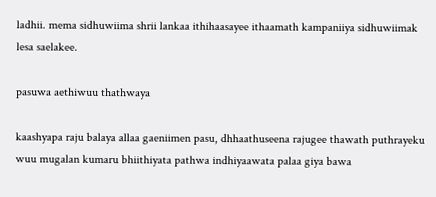ladhii. mema sidhuwiima shrii lankaa ithihaasayee ithaamath kampaniiya sidhuwiimak lesa saelakee.

pasuwa aethiwuu thathwaya

kaashyapa raju balaya allaa gaeniimen pasu, dhhaathuseena rajugee thawath puthrayeku wuu mugalan kumaru bhiithiyata pathwa indhiyaawata palaa giya bawa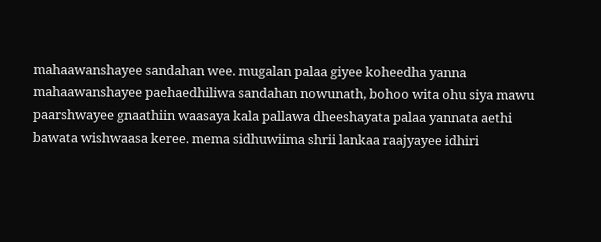mahaawanshayee sandahan wee. mugalan palaa giyee koheedha yanna mahaawanshayee paehaedhiliwa sandahan nowunath, bohoo wita ohu siya mawu paarshwayee gnaathiin waasaya kala pallawa dheeshayata palaa yannata aethi bawata wishwaasa keree. mema sidhuwiima shrii lankaa raajyayee idhiri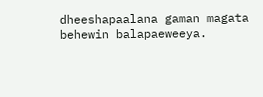dheeshapaalana gaman magata behewin balapaeweeya.